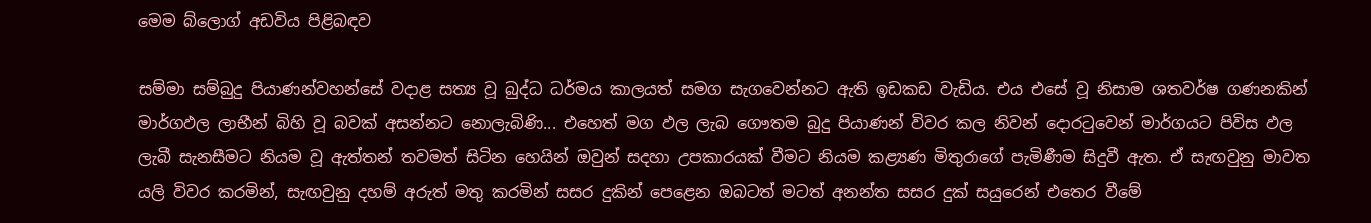මෙම බ්ලොග් අඩවිය පිළිබඳව

සම්මා සම්බුදු පියාණන්වහන්සේ වදාළ සත්‍ය වූ බුද්ධ ධර්මය කාලයත් සමග සැගවෙන්නට ඇති ඉඩකඩ වැඩිය. එය ‍එසේ වූ නිසාම ශතවර්ෂ ගණනකින් මාර්ගඵල ලාභීන් බිහි වූ බවක් අසන්නට නොලැබිණි... එහෙත් මග ඵල ලැබ ගෞතම බුදු පියාණන් විවර කල නිවන් දොරටුවෙන් මාර්ගයට පිවිස ඵල ලැබී සැනසීමට නියම වූ ඇත්තන් තවමත් සිටින හෙයින් ඔවුන් සදහා උපකාරයක් වීමට නියම කළ්‍යණ මිතුරාගේ පැමිණීම සිදුවී ඇත. ඒ සැඟවුනු මාවත යලි විවර කරමින්, සැඟවුනු දහම් අරුත් මතු කරමින් සසර දුකින් පෙළෙන ඔබටත් මටත් අනන්ත සසර දුක් සයුරෙන් එතෙර වීමේ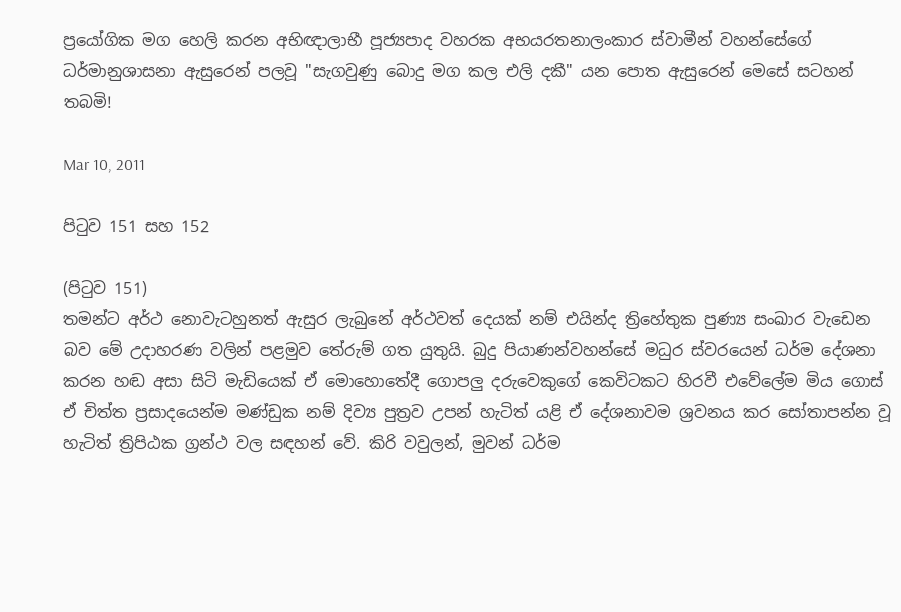ප්‍රයෝගික මග හෙලි කරන අභිඥාලාභී පූජ්‍යපාද වහරක අභයරතනාලංකාර ස්වාමීන් වහන්සේගේ ධර්මානුශාසනා ඇසුරෙන් පලවූ "සැගවුණු බොදු මග කල එලි දකී" යන පොත ඇසුරෙන් මෙසේ සටහන් තබමි!

Mar 10, 2011

පිටුව 151 සහ 152

(පිටුව 151)
තමන්ට අර්ථ නොවැටහුනත් ඇසුර ලැබුනේ අර්ථවත් දෙයක් නම් එයින්ද ත්‍රිහේතුක පුණ්‍ය සංඛාර වැඩෙන බව මේ උදාහරණ වලින් පළමුව තේරුම් ගත යුතුයි. බුදු පියාණන්වහන්සේ මධුර ස්වරයෙන් ධර්ම දේශනා කරන හඬ අසා සිටි මැඩියෙක් ඒ මොහොතේදී ගොපලු දරුවෙකුගේ කෙවිටකට හිරවී එවේලේම මිය ගොස් ඒ චිත්ත ප්‍රසාදයෙන්ම මණ්ඩුක නම් දිව්‍ය පුත්‍රව උපන් හැටිත් යළි ඒ දේශනාවම ශ්‍රවනය කර සෝතාපන්න වූ හැටිත් ත්‍රිපිඨක ග්‍රන්ථ වල සඳහන් වේ. කිරි වවුලන්, මුවන් ධර්ම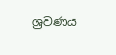ශ්‍රවණය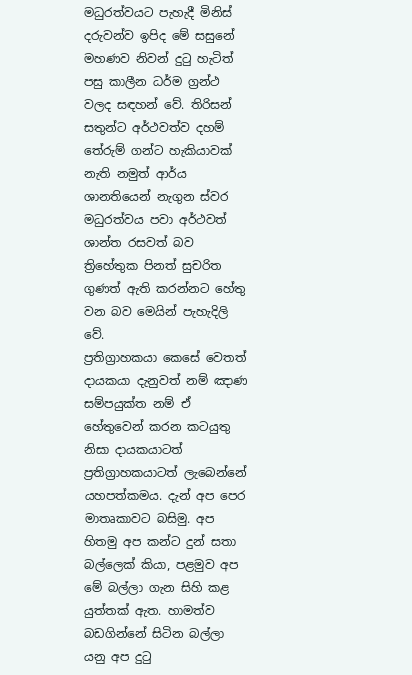මධුරත්වයට පැහැදී මිනිස් දරුවන්ව ඉපිද මේ සසුනේ මහණව නිවන් දුටු හැටිත් පසු කාලීන ධර්ම ග්‍රන්ථ වලද සඳහන් වේ. තිරිසන් සතුන්ට අර්ථවත්ව දහම් තේරුම් ගන්ට හැකියාවක් නැති නමුත් ආර්ය ශානතියෙන් නැගුන ස්වර මධුරත්වය පවා අර්ථවත් ශාන්ත රසවත් බව ත්‍රිහේතුක පිනත් සුචරිත ගුණත් ඇති කරන්නට හේතු වන බව මෙයින් පැහැදිලි වේ.
ප්‍රතිග්‍රාහකයා කෙසේ වෙතත් දායකයා දැනුවත් නම් ඤාණ සම්පයුක්ත නම් ඒ හේතුවෙන් කරන කටයුතු නිසා දායකයාටත් ප්‍රතිග්‍රාහකයාටත් ලැබෙන්නේ යහපත්කමය. දැන් අප පෙර මාතෘකාවට බසිමු. අප හිතමු අප කන්ට දුන් සතා බල්ලෙක් කියා, පළමුව අප මේ බල්ලා ගැන සිහි කළ යුත්තක් ඇත. හාමත්ව බඩගින්නේ සිටින බල්ලා යනු අප දුටු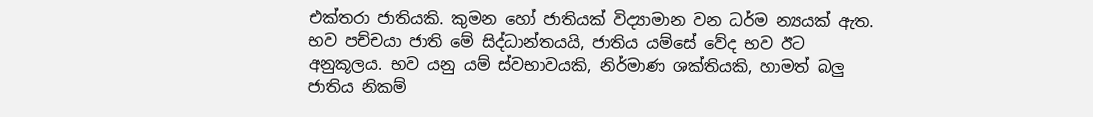එක්තරා ජාතියකි. කුමන හෝ ජාතියක් විද්‍යාමාන වන ධර්ම න්‍යයක් ඇත. භව පච්චයා ජාති මේ සිද්ධාන්තයයි, ජාතිය යම්සේ වේද භව ඊට අනුකූලය. භව යනු යම් ස්වභාවයකි, නිර්මාණ ශක්තියකි, හාමත් බලු ජාතිය නිකම්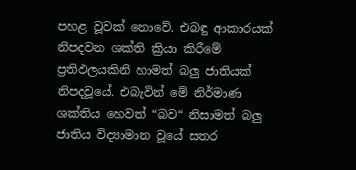පහළ වූවක් නොවේ. එබඳු ආකාරයක් නිපදවන ශක්ති ක්‍රියා කිරීමේ ප්‍රතිඵලයකිනි හාමත් බලු ජාතියක් නිපදවූයේ. එබැවින් මේ නිර්මාණ ශක්තිය හෙවත් “බව“ නිසාමත් බලු ජාතිය විද්‍යාමාන වූයේ සතර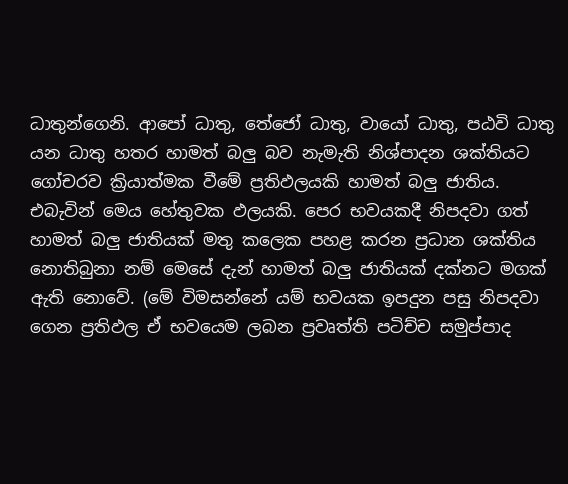ධාතුන්ගෙනි. ආපෝ ධාතු, තේජෝ ධාතු, වායෝ ධාතු, පඨවි ධාතු යන ධාතු හතර හාමත් බලු බව නැමැති නිශ්පාදන ශක්තියට ගෝචරව ක්‍රියාත්මක වීමේ ප්‍රතිඵලයකි හාමත් බලු ජාතිය. එබැවින් මෙය හේතුවක ඵලයකි. පෙර භවයකදී නිපදවා ගත් හාමත් බලු ජාතියක් මතු කලෙක පහළ කරන ප්‍රධාන ශක්තිය නොතිබුනා නම් මෙසේ දැන් හාමත් බලු ජාතියක් දක්නට මගක් ඇති නොවේ. (මේ විමසන්නේ යම් භවයක ඉපදුන පසු නිපදවා ගෙන ප්‍රතිඵල ඒ භවයෙම ලබන ප්‍රවෘත්ති පටිච්ච සමුප්පාද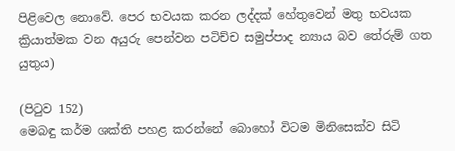පිළිවෙල නොවේ. පෙර භවයක කරන ලද්දක් හේතුවෙන් මතු භවයක ක්‍රියාත්මක වන අයුරු පෙන්වන පටිච්ච සමුප්පාද න්‍යාය බව තේරුම් ගත යුතුය)

(පිටුව 152)
මෙබඳු කර්ම ශක්ති පහළ කරන්නේ බොහෝ විටම මිනිසෙක්ව සිටි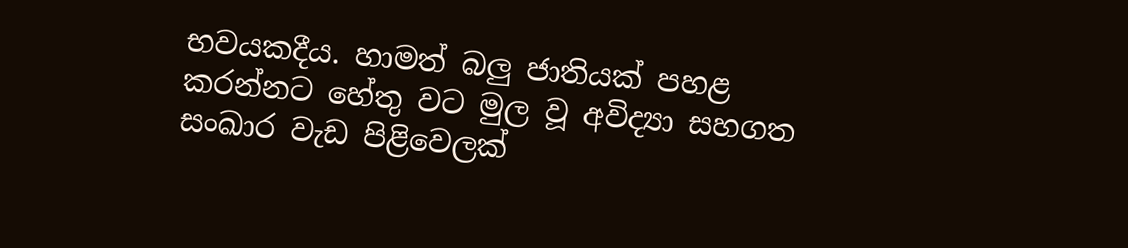භවයකදීය. හාමත් බලු ජාතියක් පහළ කරන්නට හේතු වට මුල වූ අවිද්‍යා සහගත සංඛාර වැඩ පිළිවෙලක්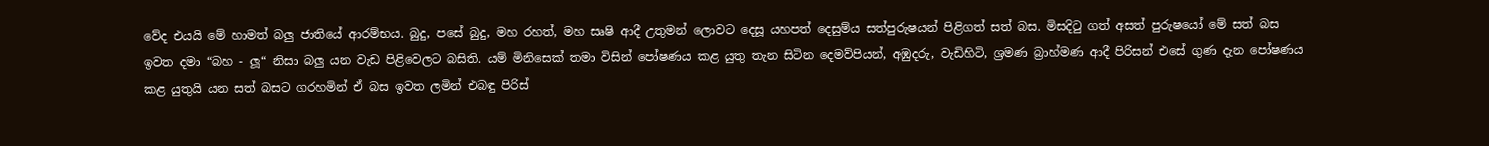වේද එයයි මේ හාමත් බලු ජාතියේ ආරම්භය. බුදු, පසේ බුදු, මහ රහත්, මහ සෘෂි ආදී උතුමන් ලොවට දෙසූ යහපත් දෙසුම්ය සත්පුරුෂයන් පිළිගත් සත් බස. මිසදිටු ගත් අසත් පුරුෂයෝ මේ සත් බස ඉවත දමා “බහ - ලූ“ නිසා බලු යන වැඩ පිළිවෙලට බසිති. යම් මිනිසෙක් තමා විසින් පෝෂණය කළ යුතු තැන සිටින දෙමව්පියන්, අඹුදරු, වැඩිහිටි, ශ්‍රමණ බ්‍රාහ්මණ ආදී පිරිසන් එසේ ගුණ දැන පෝෂණය කළ යුතුයි යන සත් බසට ගරහමින් ඒ බස ඉවත ලමින් එබඳු පිරිස්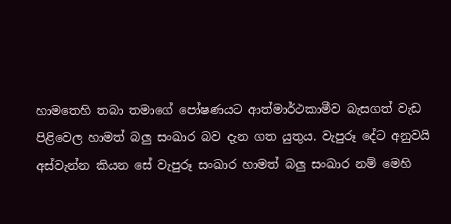හාමතෙහි තබා තමාගේ පෝෂණයට ආත්මාර්ථකාමීව බැසගත් වැඩ පිළිවෙල හාමත් බලු සංඛාර බව දැන ගත යුතුය. වැපුරූ දේට අනුවයි අස්වැන්න කියන සේ වැපුරූ සංඛාර හාමත් බලු සංඛාර නම් මෙහි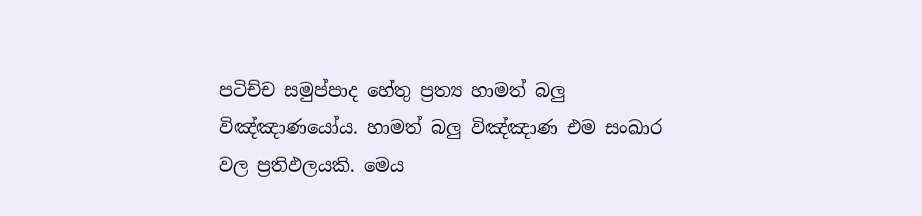පටිච්ච සමුප්පාද හේතු ප්‍රත්‍ය හාමත් බලු විඤ්ඤාණයෝය. හාමත් බලු විඤ්ඤාණ එම සංඛාර වල ප්‍රතිඵලයකි. මෙය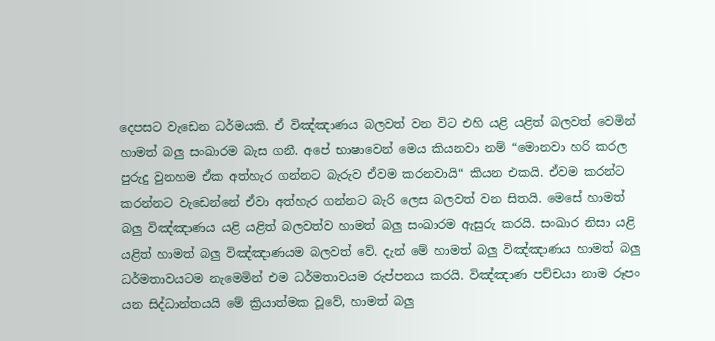දෙපසට වැඩෙන ධර්මයකි. ඒ විඤ්ඤාණය බලවත් වන විට එහි යළි යළිත් බලවත් වෙමින් හාමත් බලු සංඛාරම බැස ගනී. අපේ භාෂාවෙන් මෙය කියනවා නම් “මොනවා හරි කරල පුරුදු වුනහම ඒක අත්හැර ගන්නට බැරුව ඒවම කරනවායි“ කියන එකයි. ඒවම කරන්ට කරන්නට වැඩෙන්නේ ඒවා අත්හැර ගන්නට බැරි ලෙස බලවත් වන සිතයි. මෙසේ හාමත් බලු විඤ්ඤාණය යළි යළිත් බලවත්ව හාමත් බලු සංඛාරම ඇසුරු කරයි. සංඛාර නිසා යළි යළිත් හාමත් බලු විඤ්ඤාණයම බලවත් වේ. දැන් මේ හාමත් බලු විඤ්ඤාණය හාමත් බලු ධර්මතාවයටම නැමෙමින් එම ධර්මතාවයම රුප්පනය කරයි. විඤ්ඤාණ පච්චයා නාම රූපං යන සිද්ධාන්තයයි මේ ක්‍රියාත්මක වූවේ, හාමත් බලු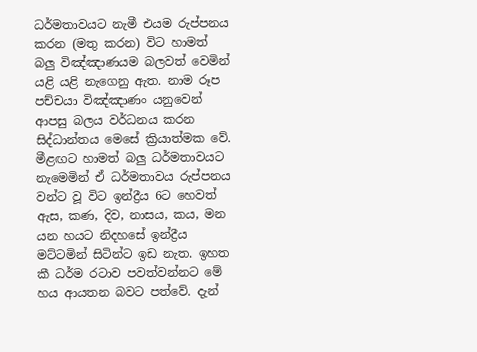ධර්මතාවයට නැමී එයම රුප්පනය කරන (මතු කරන) විට හාමත් බලු විඤ්ඤාණයම බලවත් වෙමින් යළි යළි නැගෙනු ඇත. නාම රූප පච්චයා විඤ්ඤාණං යනුවෙන් ආපසු බලය වර්ධනය කරන සිද්ධාන්තය මෙසේ ක්‍රියාත්මක වේ. මීළඟට හාමත් බලු ධර්මතාවයට නැමෙමින් ඒ ධර්මතාවය රුප්පනය වන්ට වූ විට ඉන්ද්‍රීය 6ට හෙවත් ඇස, කණ, දිව, නාසය, කය, මන යන හයට නිදහසේ ඉන්ද්‍රීය මට්ටමින් සිටින්ට ඉඩ නැත. ඉහත කී ධර්ම රටාව පවත්වන්නට මේ හය ආයතන බවට පත්වේ. දැන්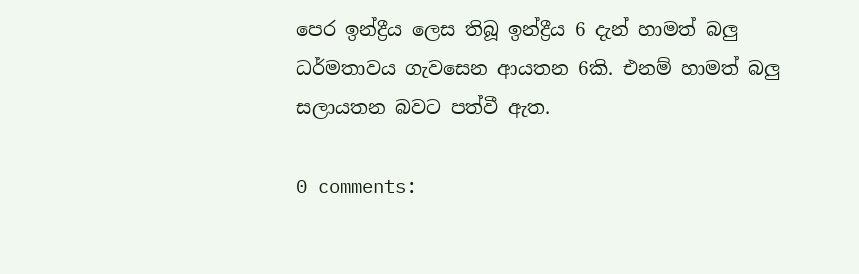පෙර ඉන්ද්‍රීය ලෙස තිබූ ඉන්ද්‍රීය 6 දැන් හාමත් බලු ධර්මතාවය ගැවසෙන ආයතන 6කි. එනම් හාමත් බලු සලායතන බවට පත්වී ඇත.

0 comments: